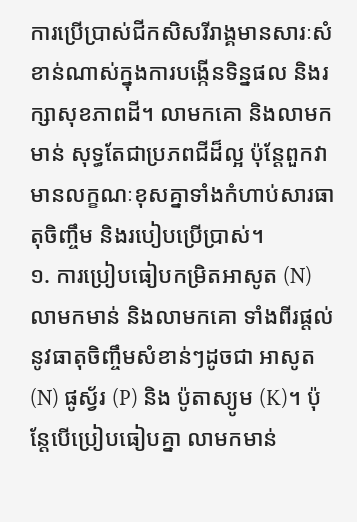ការប្រើប្រាស់ជីកសិសរីរាង្គមានសារៈសំខាន់ណាស់ក្នុងការបង្កើនទិន្នផល និងរក្សាសុខភាពដី។ លាមកគោ និងលាមកមាន់ សុទ្ធតែជាប្រភពជីដ៏ល្អ ប៉ុន្តែពួកវាមានលក្ខណៈខុសគ្នាទាំងកំហាប់សារធាតុចិញ្ចឹម និងរបៀបប្រើប្រាស់។
១. ការប្រៀបធៀបកម្រិតអាសូត (N)
លាមកមាន់ និងលាមកគោ ទាំងពីរផ្តល់នូវធាតុចិញ្ចឹមសំខាន់ៗដូចជា អាសូត (N) ផូស្វ័រ (P) និង ប៉ូតាស្យូម (K)។ ប៉ុន្តែបើប្រៀបធៀបគ្នា លាមកមាន់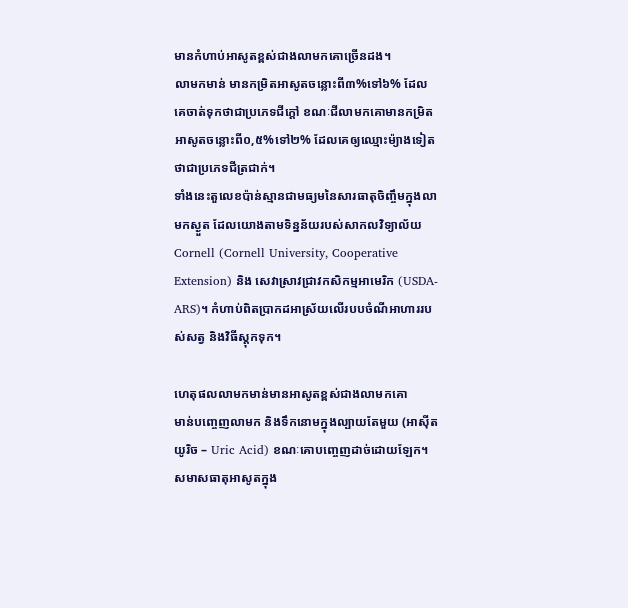មានកំហាប់អាសូតខ្ពស់ជាងលាមកគោច្រើនដង។
លាមកមាន់ មានកម្រិតអាសូតចន្លោះពី៣%ទៅ៦% ដែលគេចាត់ទុកថាជាប្រភេទជីក្ដៅ ខណៈជីលាមកគោមានកម្រិតអាសូតចន្លោះពី០,៥%ទៅ២% ដែលគេឲ្យឈ្មោះម៉្យាងទៀតថាជាប្រភេទជីត្រជាក់។
ទាំងនេះតួលេខប៉ាន់ស្មានជាមធ្យមនៃសារធាតុចិញ្ចឹមក្នុងលាមកស្ងួត ដែលយោងតាមទិន្នន័យរបស់សាកលវិទ្យាល័យ Cornell (Cornell University, Cooperative Extension) និង សេវាស្រាវជ្រាវកសិកម្មអាមេរិក (USDA-ARS)។ កំហាប់ពិតប្រាកដអាស្រ័យលើរបបចំណីអាហាររបស់សត្វ និងវិធីស្តុកទុក។

ហេតុផលលាមកមាន់មានអាសូតខ្ពស់ជាងលាមកគោ
មាន់បញ្ចេញលាមក និងទឹកនោមក្នុងល្បាយតែមួយ (អាស៊ីតយូរិច – Uric Acid) ខណៈគោបញ្ចេញដាច់ដោយឡែក។ សមាសធាតុអាសូតក្នុង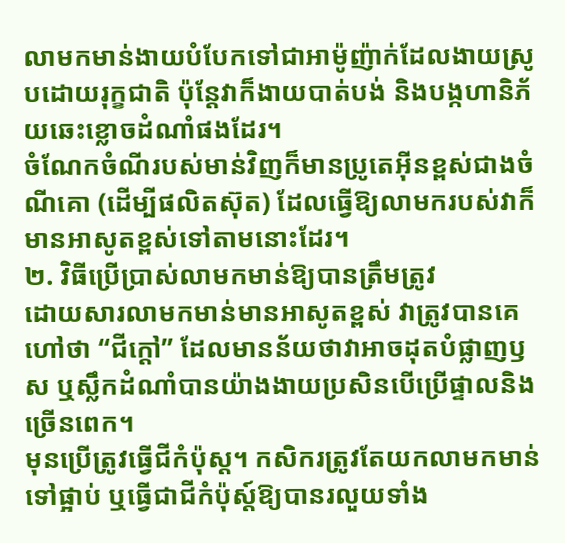លាមកមាន់ងាយបំបែកទៅជាអាម៉ូញ៉ាក់ដែលងាយស្រូបដោយរុក្ខជាតិ ប៉ុន្តែវាក៏ងាយបាត់បង់ និងបង្កហានិភ័យឆេះខ្លោចដំណាំផងដែរ។
ចំណែកចំណីរបស់មាន់វិញក៏មានប្រូតេអ៊ីនខ្ពស់ជាងចំណីគោ (ដើម្បីផលិតស៊ុត) ដែលធ្វើឱ្យលាមករបស់វាក៏មានអាសូតខ្ពស់ទៅតាមនោះដែរ។
២. វិធីប្រើប្រាស់លាមកមាន់ឱ្យបានត្រឹមត្រូវ
ដោយសារលាមកមាន់មានអាសូតខ្ពស់ វាត្រូវបានគេហៅថា “ជីក្តៅ” ដែលមានន័យថាវាអាចដុតបំផ្លាញឫស ឬស្លឹកដំណាំបានយ៉ាងងាយប្រសិនបើប្រើផ្ទាលនិងច្រើនពេក។
មុនប្រើត្រូវធ្វើជីកំប៉ុស្ត។ កសិករត្រូវតែយកលាមកមាន់ទៅផ្អាប់ ឬធ្វើជាជីកំប៉ុស្ត៍ឱ្យបានរលួយទាំង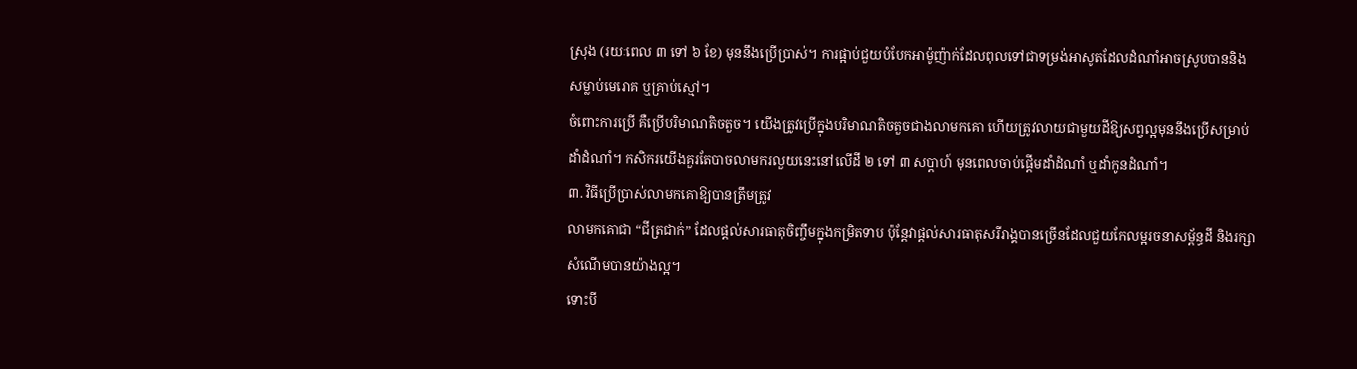ស្រុង (រយៈពេល ៣ ទៅ ៦ ខែ) មុននឹងប្រើប្រាស់។ ការផ្អាប់ជួយបំបែកអាម៉ូញ៉ាក់ដែលពុលទៅជាទម្រង់អាសូតដែលដំណាំអាចស្រូបបាននិងសម្លាប់មេរោគ ឬគ្រាប់ស្មៅ។
ចំពោះការប្រើ គឺប្រើបរិមាណតិចតួច។ យើងត្រូវប្រើក្នុងបរិមាណតិចតួចជាងលាមកគោ ហើយត្រូវលាយជាមួយដីឱ្យសព្វល្អមុននឹងប្រើសម្រាប់ដាំដំណាំ។ កសិករយើងគួរតែបាចលាមករលួយនេះនៅលើដី ២ ទៅ ៣ សប្តាហ៍ មុនពេលចាប់ផ្តើមដាំដំណាំ ឬដាំកូនដំណាំ។
៣. វិធីប្រើប្រាស់លាមកគោឱ្យបានត្រឹមត្រូវ
លាមកគោជា “ជីត្រជាក់” ដែលផ្តល់សារធាតុចិញ្ចឹមក្នុងកម្រិតទាប ប៉ុន្តែវាផ្តល់សារធាតុសរីរាង្គបានច្រើនដែលជួយកែលម្អរចនាសម្ព័ន្ធដី និងរក្សាសំណើមបានយ៉ាងល្អ។
ទោះបី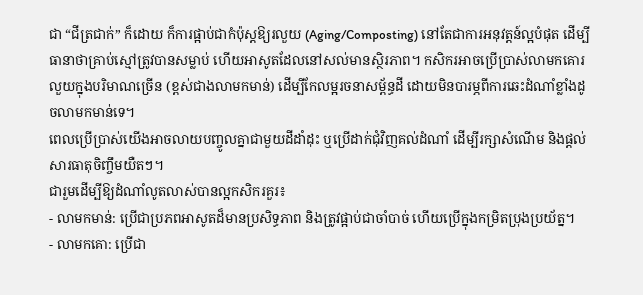ជា “ជីត្រជាក់” ក៏ដោយ ក៏ការផ្អាប់ជាកំប៉ុស្ដឱ្យរលួយ (Aging/Composting) នៅតែជាការអនុវត្តន៍ល្អបំផុត ដើម្បីធានាថាគ្រាប់ស្មៅត្រូវបានសម្លាប់ ហើយអាសូតដែលនៅសល់មានស្ថិរភាព។ កសិករអាចប្រើប្រាស់លាមកគោរលួយក្នុងបរិមាណច្រើន (ខ្ពស់ជាងលាមកមាន់) ដើម្បីកែលម្អរចនាសម្ព័ន្ធដី ដោយមិនបារម្ភពីការឆេះដំណាំខ្លាំងដូចលាមកមាន់ទេ។
ពេលប្រើប្រាស់យើងអាចលាយបញ្ចូលគ្នាជាមួយដីដាំដុះ ឬប្រើដាក់ជុំវិញគល់ដំណាំ ដើម្បីរក្សាសំណើម និងផ្តល់សារធាតុចិញ្ចឹមយឺតៗ។
ជារួមដើម្បីឱ្យដំណាំលូតលាស់បានល្អកសិករគួរ៖
- លាមកមាន់: ប្រើជាប្រភពអាសូតដ៏មានប្រសិទ្ធភាព និងត្រូវផ្អាប់ជាចាំបាច់ ហើយប្រើក្នុងកម្រិតប្រុងប្រយ័ត្ន។
- លាមកគោ: ប្រើជា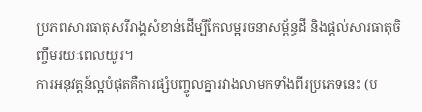ប្រភពសារធាតុសរីរាង្គសំខាន់ដើម្បីកែលម្អរចនាសម្ព័ន្ធដី និងផ្តល់សារធាតុចិញ្ចឹមរយៈពេលយូរ។
ការអនុវត្តន៍ល្អបំផុតគឺការផ្សំបញ្ចូលគ្នារវាងលាមកទាំងពីរប្រភេទនេះ (ប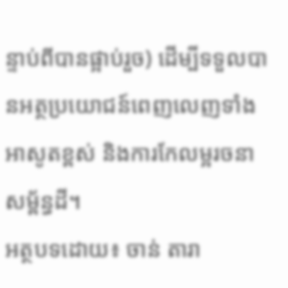ន្ទាប់ពីបានផ្អាប់រួច) ដើម្បីទទួលបានអត្ថប្រយោជន៍ពេញលេញទាំងអាសូតខ្ពស់ និងការកែលម្អរចនាសម្ព័ន្ធដី។
អត្ថបទដោយ៖ ចាន់ តារា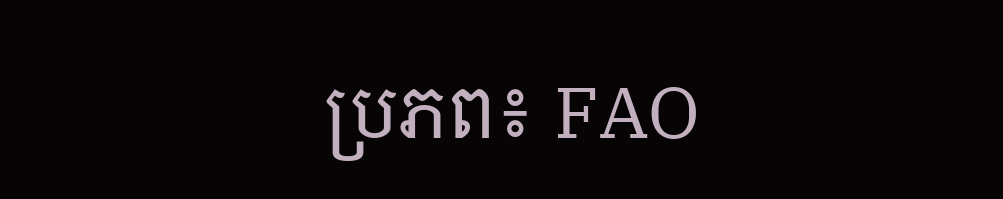ប្រភព៖ FAO